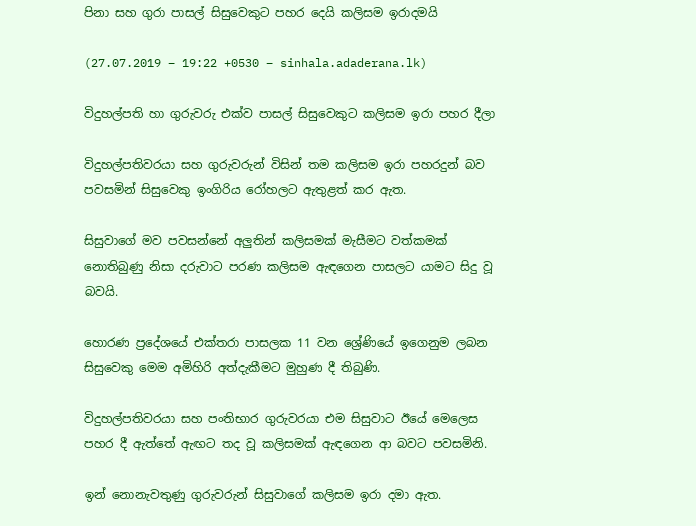පිනා සහ ගුරා පාසල් සිසුවෙකුට පහර දෙයි කලිසම ඉරාදමයි

(27.07.2019 – 19:22 +0530 – sinhala.adaderana.lk)

විදුහල්පති හා ගුරුවරු එක්ව පාසල් සිසුවෙකුට කලිසම ඉරා පහර දීලා

විදුහල්පතිවරයා සහ ගුරුවරුන් විසින් තම කලිසම ඉරා පහරදුන් බව පවසමින් සිසුවෙකු ඉංගිරිය රෝහලට ඇතුළත් කර ඇත.

සිසුවාගේ මව පවසන්නේ අලුතින් කලිසමක් මැසීමට වත්කමක් නොතිබුණු නිසා දරුවාට පරණ කලිසම ඇඳගෙන පාසලට යාමට සිදු වූ බවයි.

හොරණ ප්‍රදේශයේ එක්තරා පාසලක 11 වන ශ්‍රේණියේ ඉගෙනුම ලබන සිසුවෙකු මෙම අමිහිරි අත්දැකීමට මුහුණ දී තිබුණි.

විදුහල්පතිවරයා සහ පංතිභාර ගුරුවරයා එම සිසුවාට ඊයේ මෙලෙස පහර දී ඇත්තේ ඇඟට තද වූ කලිසමක් ඇඳගෙන ආ බවට පවසමිනි.

ඉන් නොනැවතුණු ගුරුවරුන් සිසුවාගේ කලිසම ඉරා දමා ඇත.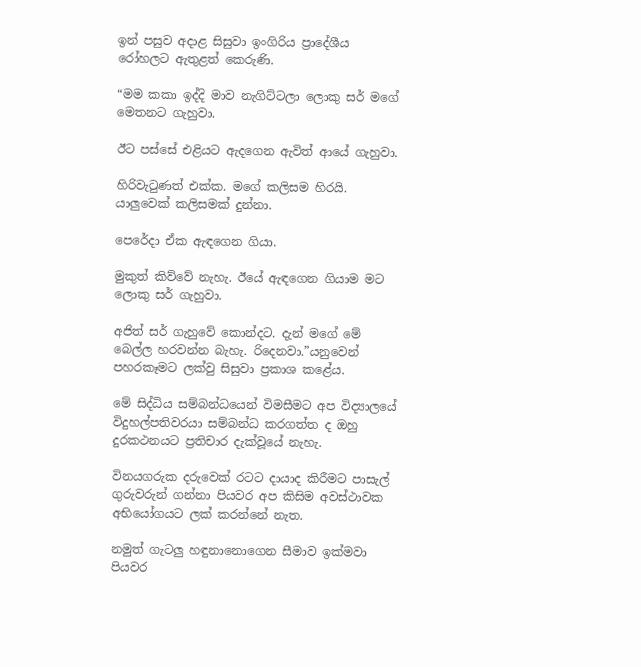ඉන් පසුව අදාළ සිසුවා ඉංගිරිය ප්‍රාදේශීය රෝහලට ඇතුළත් කෙරුණි.

“මම කකා ඉද්දි මාව නැගිට්ටලා ලොකු සර් මගේ මෙතනට ගැහුවා.

ඊට පස්සේ එළියට ඇදගෙන ඇවිත් ආයේ ගැහුවා.

හිරිවැටුණත් එක්ක. මගේ කලිසම හිරයි. යාලුවෙක් කලිසමක් දුන්නා.

පෙරේදා ඒක ඇඳගෙන ගියා.

මුකුත් කිව්වේ නැහැ. ඊයේ ඇඳගෙන ගියාම මට ලොකු සර් ගැහුවා.

අජිත් සර් ගැහුවේ කොන්දට. දැන් මගේ මේ බෙල්ල හරවන්න බැහැ. රිදෙනවා.”යනුවෙන් පහරකෑමට ලක්වු සිසුවා ප්‍රකාශ කළේය.

මේ සිද්ධිය සම්බන්ධයෙන් විමසීමට අප විද්‍යාලයේ විදුහල්පතිවරයා සම්බන්ධ කරගත්ත ද ඔහු දුරකථනයට ප්‍රතිචාර දැක්වූයේ නැහැ.

විනයගරුක දරුවෙක් රටට දායාද කිරීමට පාසැල් ගුරුවරුන් ගන්නා පියවර අප කිසිම අවස්ථාවක අභියෝගයට ලක් කරන්නේ නැත.

නමුත් ගැටලු හඳුනානොගෙන සීමාව ඉක්මවා පියවර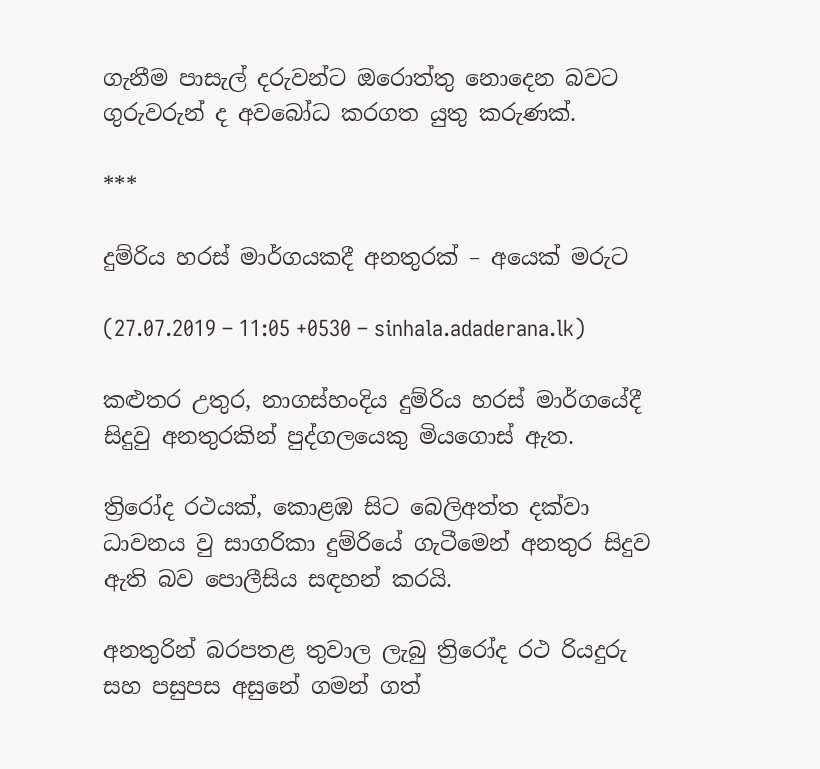ගැනීම පාසැල් දරුවන්ට ඔරොත්තු නොදෙන බවට ගුරුවරුන් ද අවබෝධ කරගත යුතු කරුණක්.

***

දුම්රිය හරස් මාර්ගයකදී අනතුරක් – අයෙක් මරුට

(27.07.2019 – 11:05 +0530 – sinhala.adaderana.lk)

කළුතර උතුර, නාගස්හංදිය දුම්රිය හරස් මාර්ගයේදී සිදුවු අනතුරකින් පුද්ගලයෙකු මියගොස් ඇත.

ත්‍රිරෝද රථයක්, කොළඹ සිට බෙලිඅත්ත දක්වා ධාවනය වු සාගරිකා දුම්රියේ ගැටීමෙන් අනතුර සිදුව ඇති බව පොලීසිය සඳහන් කරයි.

අනතුරින් බරපතළ තුවාල ලැබු ත්‍රිරෝද රථ රියදුරු සහ පසුපස අසුනේ ගමන් ගත්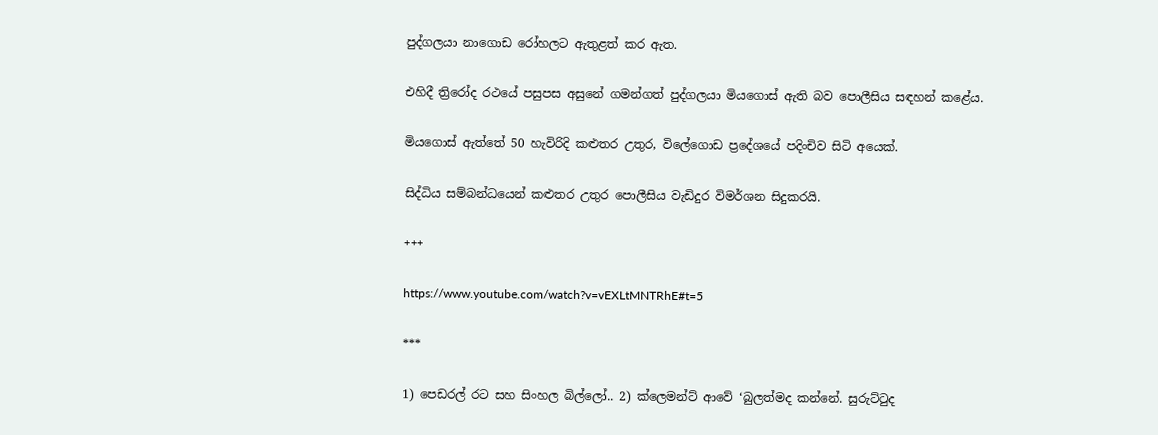පුද්ගලයා නාගොඩ රෝහලට ඇතුළත් කර ඇත.

එහිදී ත්‍රිරෝද රථයේ පසුපස අසුනේ ගමන්ගත් පුද්ගලයා මියගොස් ඇති බව පොලීසිය සඳහන් කළේය.

මියගොස් ඇත්තේ 50 හැවිරිදි කළුතර උතුර, විලේගොඩ ප්‍රදේශයේ පදිංචිව සිටි අයෙක්.

සිද්ධිය සම්බන්ධයෙන් කළුතර උතුර පොලීසිය වැඩිදුර විමර්ශන සිදුකරයි.

+++

https://www.youtube.com/watch?v=vEXLtMNTRhE#t=5

***

1) පෙඩරල් රට සහ සිංහල බිල්ලෝ.. 2) ක්ලෙමන්ට් ආවේ ‘බුලත්මද කන්නේ. සුරුට්ටුද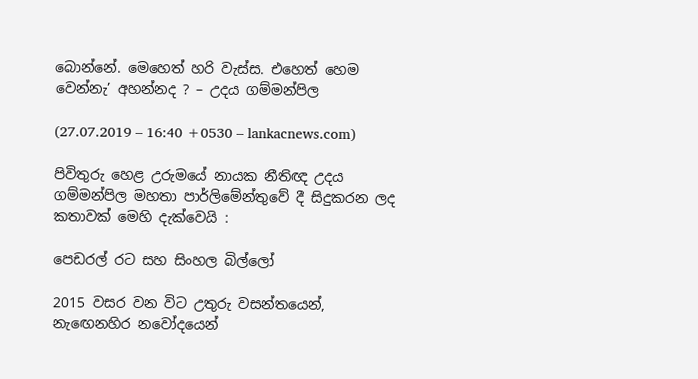බොන්නේ. මෙහෙත් හරි වැස්ස. එහෙත් හෙම වෙන්නැ’ අහන්නද ? – උදය ගම්මන්පිල

(27.07.2019 – 16:40 +0530 – lankacnews.com)

පිවිතුරු හෙළ උරුමයේ නායක නීතිඥ උදය ගම්මන්පිල මහතා පාර්ලිමේන්තුවේ දී සිදුකරන ලද කතාවක් මෙහි දැක්වෙයි :

පෙඩරල් රට සහ සිංහල බිල්ලෝ

2015 වසර වන විට උතුරු වසන්තයෙන්, නැඟෙනහිර නවෝදයෙන්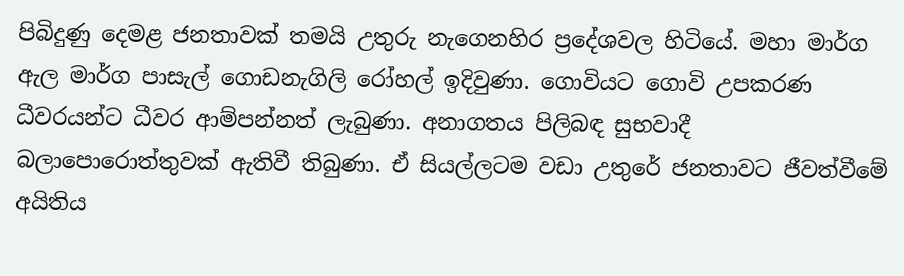පිබිදුණු දෙමළ ජනතාවක් තමයි උතුරු නැගෙනහිර ප්‍රදේශවල හිටියේ. මහා මාර්ග ඇල මාර්ග පාසැල් ගොඩනැගිලි රෝහල් ඉදිවුණා. ගොවියට ගොවි උපකරණ ධීවරයන්ට ධීවර ආම්පන්නත් ලැබුණා. අනාගතය පිලිබඳ සුභවාදී බලාපොරොත්තුවක් ඇතිවී තිබුණා. ඒ සියල්ලටම වඩා උතුරේ ජනතාවට ජීවත්වීමේ අයිතිය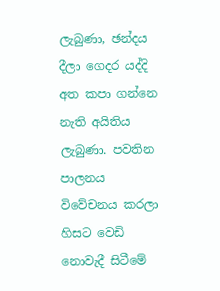ලැබුණා, ඡන්දය දීලා ගෙදර යද්දි අත කපා ගන්නෙ නැති අයිතිය ලැබුණා. පවතින පාලනය විවේචනය කරලා හිසට වෙඩි නොවැදී සිටීමේ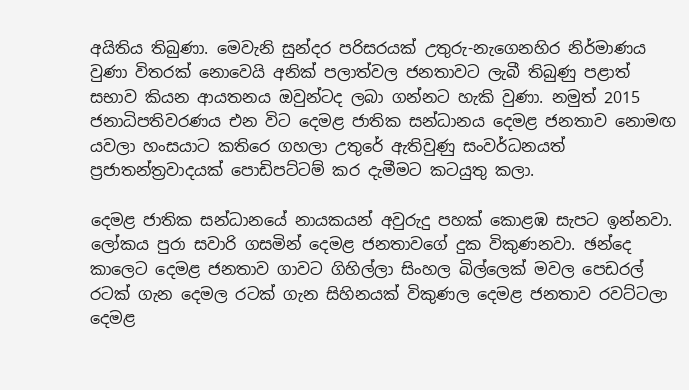අයිතිය තිබුණා. මෙවැනි සුන්දර පරිසරයක් උතුරු-නැගෙනහිර නිර්මාණය වුණා විතරක් නොවෙයි අනික් පලාත්වල ජනතාවට ලැබී තිබුණු පළාත් සභාව කියන ආයතනය ඔවුන්ටද ලබා ගන්නට හැකි වුණා. නමුත් 2015 ජනාධිපතිවරණය එන විට දෙමළ ජාතික සන්ධානය දෙමළ ජනතාව නොමඟ යවලා හංසයාට කතිරෙ ගහලා උතුරේ ඇතිවුණු සංවර්ධනයත් ප්‍රජාතන්ත්‍රවාදයක් පොඩිපට්ටම් කර දැමීමට කටයුතු කලා.

දෙමළ ජාතික සන්ධානයේ නායකයන් අවුරුදු පහක් කොළඹ සැපට ඉන්නවා. ලෝකය පුරා සවාරි ගසමින් දෙමළ ජනතාවගේ දුක විකුණනවා. ඡන්දෙ කාලෙට දෙමළ ජනතාව ගාවට ගිහිල්ලා සිංහල බිල්ලෙක් මවල පෙඩරල් රටක් ගැන දෙමල රටක් ගැන සිහිනයක් විකුණල දෙමළ ජනතාව රවට්ටලා දෙමළ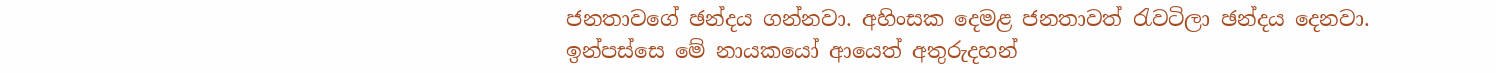ජනතාවගේ ඡන්දය ගන්නවා. අහිංසක දෙමළ ජනතාවත් රැවටිලා ඡන්දය දෙනවා. ඉන්පස්සෙ මේ නායකයෝ ආයෙත් අතුරුදහන්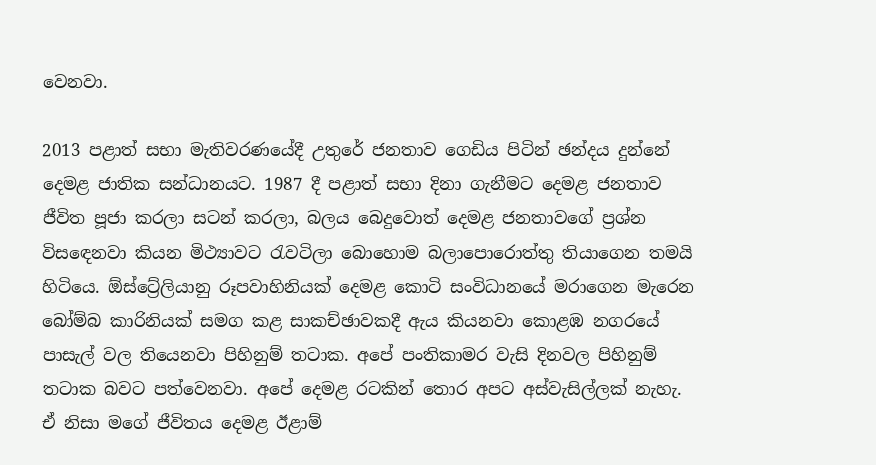වෙනවා.

2013 පළාත් සභා මැතිවරණයේදී උතුරේ ජනතාව ගෙඩිය පිටින් ඡන්දය දුන්නේ දෙමළ ජාතික සන්ධානයට. 1987 දී පළාත් සභා දිනා ගැනීමට දෙමළ ජනතාව ජීවිත පූජා කරලා සටන් කරලා, බලය බෙදුවොත් දෙමළ ජනතාවගේ ප්‍රශ්න විසඳෙනවා කියන මිථ්‍යාවට රැවටිලා බොහොම බලාපොරොත්තු තියාගෙන තමයි හිටියෙ. ඕස්ට්‍රේලියානු රූපවාහිනියක් දෙමළ කොටි සංවිධානයේ මරාගෙන මැරෙන බෝම්බ කාරිනියක් සමග කළ සාකච්ඡාවකදී ඇය කියනවා කොළඹ නගරයේ පාසැල් වල තියෙනවා පිහිනුම් තටාක. අපේ පංතිකාමර වැසි දිනවල පිහිනුම් තටාක බවට පත්වෙනවා. අපේ දෙමළ රටකින් තොර අපට අස්වැසිල්ලක් නැහැ. ඒ නිසා මගේ ජීවිතය දෙමළ ඊළාම්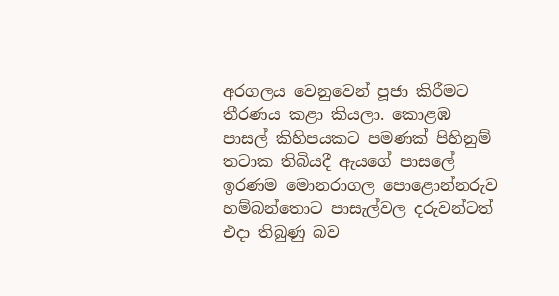අරගලය වෙනුවෙන් පූජා කිරීමට තීරණය කළා කියලා. කොළඹ පාසල් කිහිපයකට පමණක් පිහිනුම් තටාක තිබියදී ඇයගේ පාසලේ ඉරණම මොනරාගල පොළොන්නරුව හම්බන්තොට පාසැල්වල දරුවන්ටත් එදා තිබුණු බව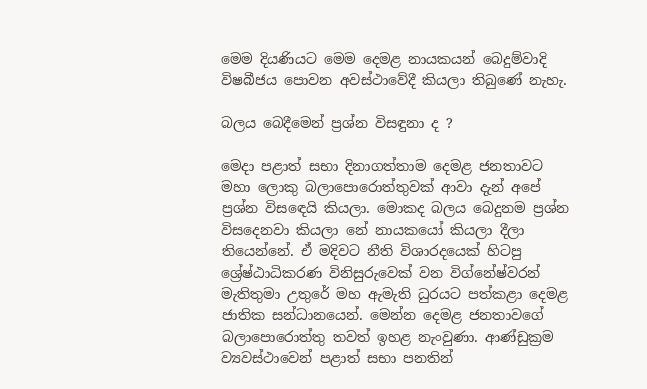මෙම දියණියට මෙම දෙමළ නායකයන් බෙදුම්වාදි විෂබීජය පොවන අවස්ථාවේදී කියලා තිබුණේ නැහැ.

බලය බෙදීමෙන් ප්‍රශ්න විසඳුනා ද ?

මෙදා පළාත් සභා දිනාගත්තාම දෙමළ ජනතාවට මහා ලොකු බලාපොරොත්තුවක් ආවා දැන් අපේ ප්‍රශ්න විසඳෙයි කියලා. මොකද බලය බෙදුනම ප්‍රශ්න විසදෙනවා කියලා නේ නායකයෝ කියලා දීලා තියෙන්නේ. ඒ මදිවට නීති විශාරදයෙක් හිටපු ශ්‍රේෂ්ඨාධිකරණ විනිසුරුවෙක් වන විග්නේෂ්වරන් මැතිතුමා උතුරේ මහ ඇමැති ධුරයට පත්කළා දෙමළ ජාතික සන්ධානයෙන්. මෙන්න දෙමළ ජනතාවගේ බලාපොරොත්තු තවත් ඉහළ නැංවුණා. ආණ්ඩුක්‍රම ව්‍යවස්ථාවෙන් පළාත් සභා පනතින්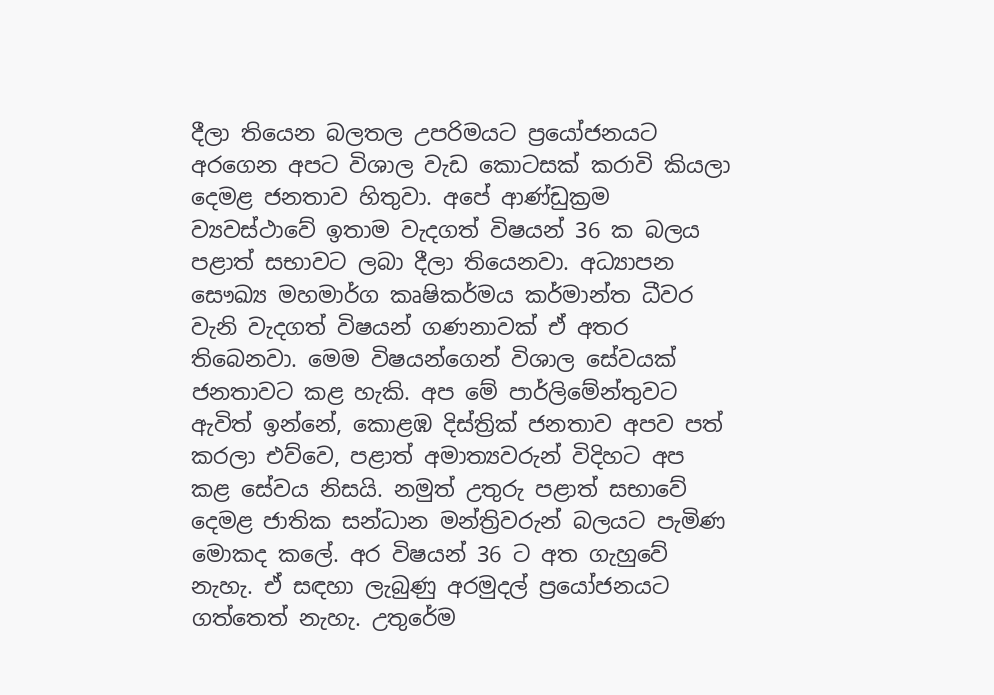දීලා තියෙන බලතල උපරිමයට ප්‍රයෝජනයට අරගෙන අපට විශාල වැඩ කොටසක් කරාවි කියලා දෙමළ ජනතාව හිතුවා. අපේ ආණ්ඩුක්‍රම ව්‍යවස්ථාවේ ඉතාම වැදගත් විෂයන් 36 ක බලය පළාත් සභාවට ලබා දීලා තියෙනවා. අධ්‍යාපන සෞඛ්‍ය මහමාර්ග කෘෂිකර්මය කර්මාන්ත ධීවර වැනි වැදගත් විෂයන් ගණනාවක් ඒ අතර තිබෙනවා. මෙම විෂයන්ගෙන් විශාල සේවයක් ජනතාවට කළ හැකි. අප මේ පාර්ලිමේන්තුවට ඇවිත් ඉන්නේ, කොළඹ දිස්ත්‍රික් ජනතාව අපව පත් කරලා එව්වෙ, පළාත් අමාත්‍යවරුන් විදිහට අප කළ සේවය නිසයි. නමුත් උතුරු පළාත් සභාවේ දෙමළ ජාතික සන්ධාන මන්ත්‍රිවරුන් බලයට පැමිණ මොකද කලේ. අර විෂයන් 36 ට අත ගැහුවේ නැහැ. ඒ සඳහා ලැබුණු අරමුදල් ප්‍රයෝජනයට ගත්තෙත් නැහැ. උතුරේම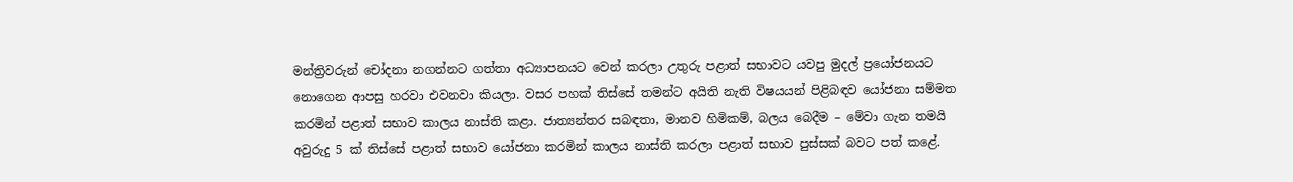මන්ත්‍රිවරුන් චෝදනා නගන්නට ගත්තා අධ්‍යාපනයට වෙන් කරලා උතුරු පළාත් සභාවට යවපු මුදල් ප්‍රයෝජනයට නොගෙන ආපසු හරවා එවනවා කියලා. වසර පහක් තිස්සේ තමන්ට අයිති නැති විෂයයන් පිළිබඳව යෝජනා සම්මත කරමින් පළාත් සභාව කාලය නාස්ති කළා. ජාත්‍යන්තර සබඳතා, මානව හිමිකම්, බලය බෙදීම – මේවා ගැන තමයි අවුරුදු 5 ක් තිස්සේ පළාත් සභාව යෝජනා කරමින් කාලය නාස්ති කරලා පළාත් සභාව පුස්සක් බවට පත් කළේ.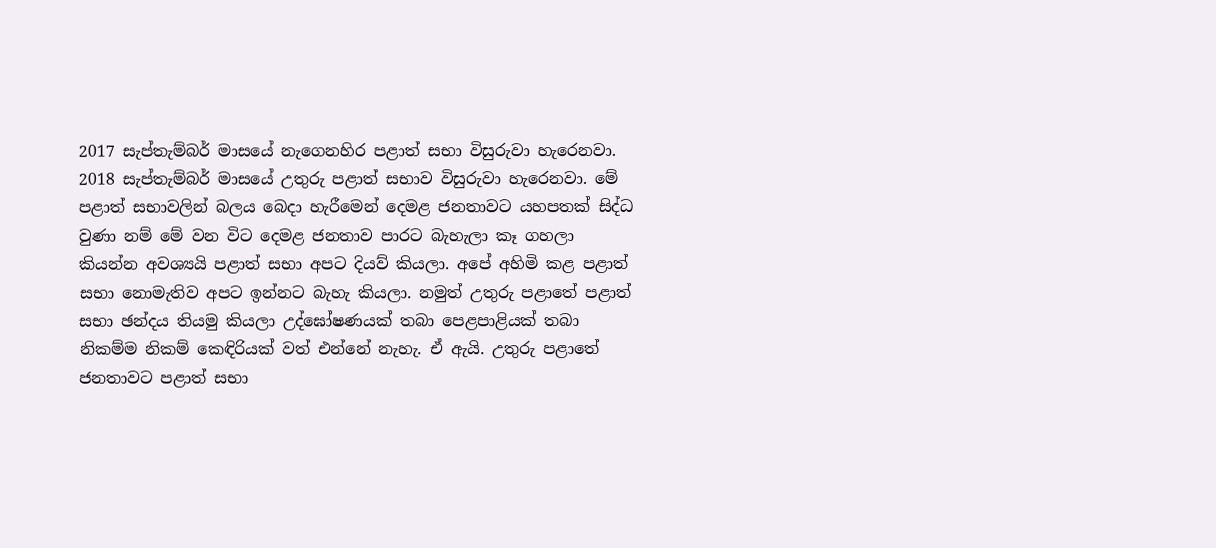2017 සැප්තැම්බර් මාසයේ නැගෙනහිර පළාත් සභා විසුරුවා හැරෙනවා. 2018 සැප්තැම්බර් මාසයේ උතුරු පළාත් සභාව විසුරුවා හැරෙනවා. මේ පළාත් සභාවලින් බලය බෙදා හැරීමෙන් දෙමළ ජනතාවට යහපතක් සිද්ධ වුණා නම් මේ වන විට දෙමළ ජනතාව පාරට බැහැලා කෑ ගහලා කියන්න අවශ්‍යයි පළාත් සභා අපට දියව් කියලා. අපේ අහිමි කළ පළාත් සභා නොමැතිව අපට ඉන්නට බැහැ කියලා. නමුත් උතුරු පළාතේ පළාත් සභා ඡන්දය තියමු කියලා උද්ඝෝෂණයක් තබා පෙළපාළියක් තබා නිකම්ම නිකම් කෙඳිරියක් වත් එන්නේ නැහැ. ඒ ඇයි. උතුරු පළාතේ ජනතාවට පළාත් සභා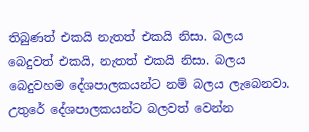තිබුණත් එකයි නැතත් එකයි නිසා. බලය බෙදුවත් එකයි, නැතත් එකයි නිසා. බලය බෙදුවහම දේශපාලකයන්ට නම් බලය ලැබෙනවා. උතුරේ දේශපාලකයන්ට බලවත් වෙන්න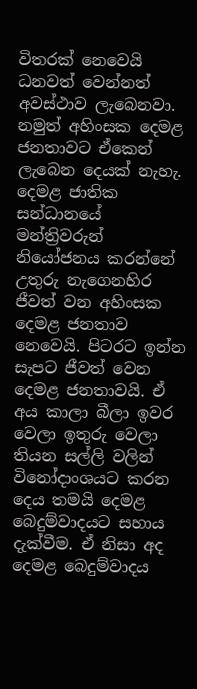විතරක් නෙවෙයි ධනවත් වෙන්නත් අවස්ථාව ලැබෙනවා. නමුත් අහිංසක දෙමළ ජනතාවට ඒකෙන් ලැබෙන දෙයක් නැහැ. දෙමළ ජාතික සන්ධානයේ මන්ත්‍රිවරුන් නියෝජනය කරන්නේ උතුරු නැගෙනහිර ජීවත් වන අහිංසක දෙමළ ජනතාව නෙවෙයි. පිටරට ඉන්න සැපට ජීවත් වෙන දෙමළ ජනතාවයි. ඒ අය කාලා බීලා ඉවර වෙලා ඉතුරු වෙලා තියන සල්ලි වලින් විනෝදාංශයට කරන දෙය තමයි දෙමළ බෙදුම්වාදයට සහාය දැක්වීම. ඒ නිසා අද දෙමළ බෙදුම්වාදය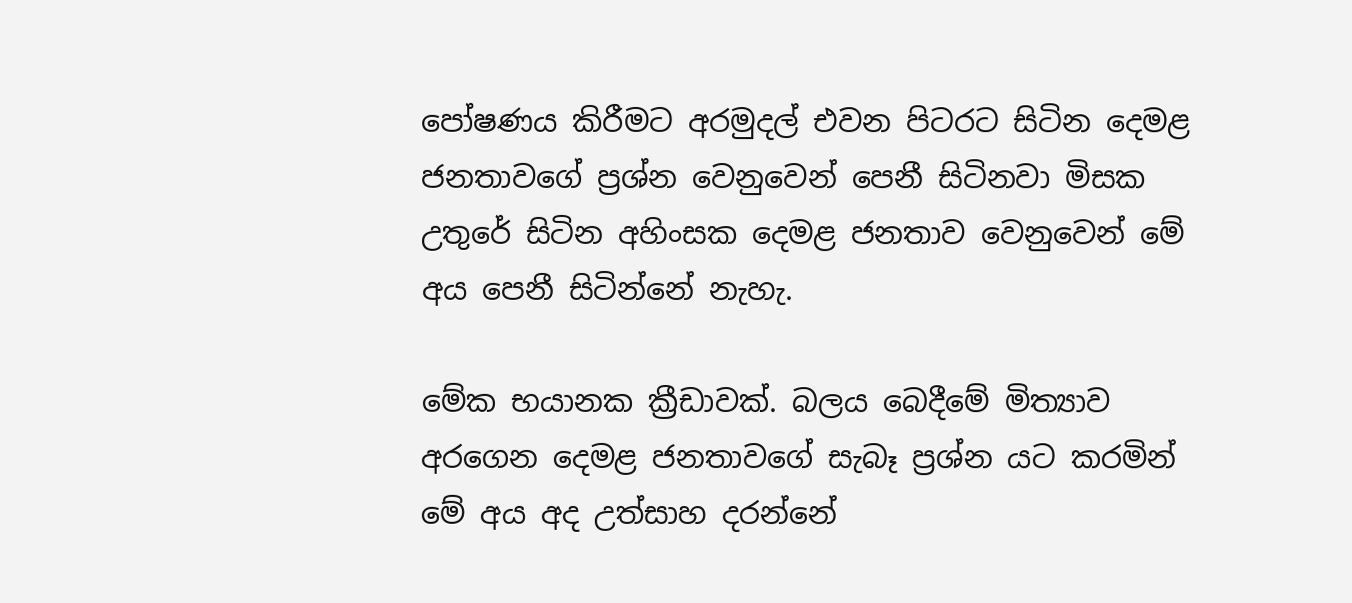පෝෂණය කිරීමට අරමුදල් එවන පිටරට සිටින දෙමළ ජනතාවගේ ප්‍රශ්න වෙනුවෙන් පෙනී සිටිනවා මිසක උතුරේ සිටින අහිංසක දෙමළ ජනතාව වෙනුවෙන් මේ අය පෙනී සිටින්නේ නැහැ.

මේක භයානක ක්‍රීඩාවක්. බලය බෙදීමේ මිත්‍යාව අරගෙන දෙමළ ජනතාවගේ සැබෑ ප්‍රශ්න යට කරමින් මේ අය අද උත්සාහ දරන්නේ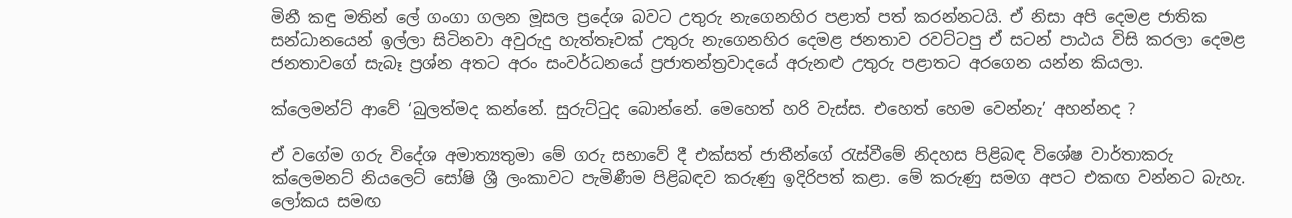මිනී කඳු මතින් ලේ ගංගා ගලන මූසල ප්‍රදේශ බවට උතුරු නැගෙනහිර පළාත් පත් කරන්නටයි. ඒ නිසා අපි දෙමළ ජාතික සන්ධානයෙන් ඉල්ලා සිටිනවා අවුරුදු හැත්තෑවක් උතුරු නැගෙනහිර දෙමළ ජනතාව රවට්ටපු ඒ සටන් පාඨය විසි කරලා දෙමළ ජනතාවගේ සැබෑ ප්‍රශ්න අතට අරං සංවර්ධනයේ ප්‍රජාතන්ත්‍රවාදයේ අරුනළු උතුරු පළාතට අරගෙන යන්න කියලා.

ක්ලෙමන්ට් ආවේ ‘බුලත්මද කන්නේ. සුරුට්ටුද බොන්නේ. මෙහෙත් හරි වැස්ස. එහෙත් හෙම වෙන්නැ’ අහන්නද ?

ඒ වගේම ගරු විදේශ අමාත්‍යතුමා මේ ගරු සභාවේ දී එක්සත් ජාතීන්ගේ රැස්වීමේ නිදහස පිළිබඳ විශේෂ වාර්තාකරු ක්ලෙමනට් නියලෙට් සෝෂි ශ්‍රී ලංකාවට පැමිණීම පිළිබඳව කරුණු ඉදිරිපත් කළා. මේ කරුණු සමග අපට එකඟ වන්නට බැහැ. ලෝකය සමඟ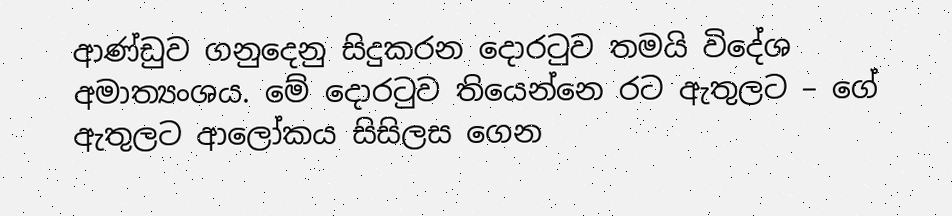ආණ්ඩුව ගනුදෙනු සිදුකරන දොරටුව තමයි විදේශ අමාත්‍යංශය. මේ දොරටුව තියෙන්නෙ රට ඇතුලට – ගේ ඇතුලට ආලෝකය සිසිලස ගෙන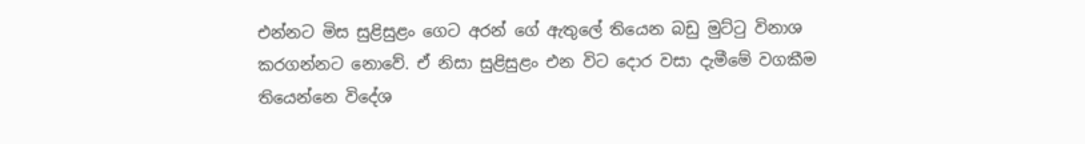එන්නට මිස සුළිසුළං ගෙට අරන් ගේ ඇතුලේ තියෙන බඩු මුට්ටු විනාශ කරගන්නට නොවේ. ඒ නිසා සුළිසුළං එන විට දොර වසා දැමීමේ වගකීම තියෙන්නෙ විදේශ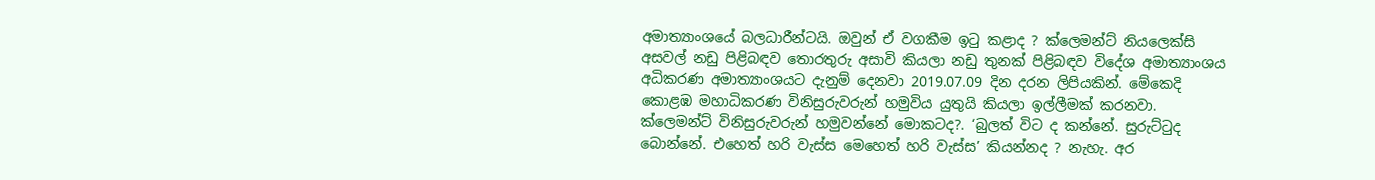අමාත්‍යාංශයේ බලධාරීන්ටයි. ඔවුන් ඒ වගකීම ඉටු කළාද ? ක්ලෙමන්ට් නියලෙක්සි අසවල් නඩු පිළිබඳව තොරතුරු අසාවි කියලා නඩු තුනක් පිළිබඳව විදේශ අමාත්‍යාංශය අධිකරණ අමාත්‍යාංශයට දැනුම් දෙනවා 2019.07.09 දින දරන ලිපියකින්. මේකෙදි කොළඹ මහාධිකරණ විනිසුරුවරුන් හමුවිය යුතුයි කියලා ඉල්ලීමක් කරනවා. ක්ලෙමන්ට් විනිසුරුවරුන් හමුවන්නේ මොකටද?. ‘බුලත් විට ද කන්නේ. සුරුට්ටුද බොන්නේ. එහෙත් හරි වැස්ස මෙහෙත් හරි වැස්ස’ කියන්නද ? නැහැ. අර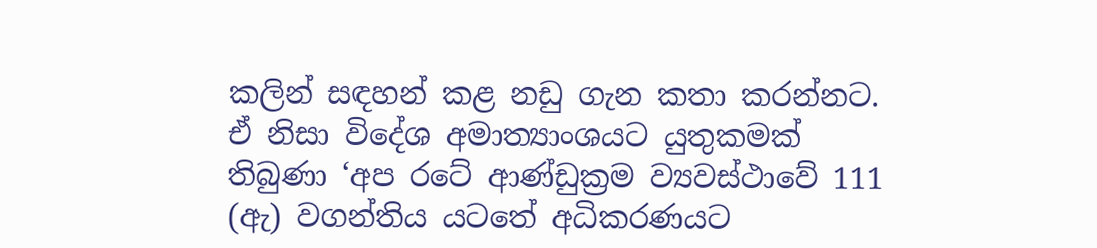කලින් සඳහන් කළ නඩු ගැන කතා කරන්නට. ඒ නිසා විදේශ අමාත්‍යාංශයට යුතුකමක් තිබුණා ‘අප රටේ ආණ්ඩුක්‍රම ව්‍යවස්ථාවේ 111 (ඇ) වගන්තිය යටතේ අධිකරණයට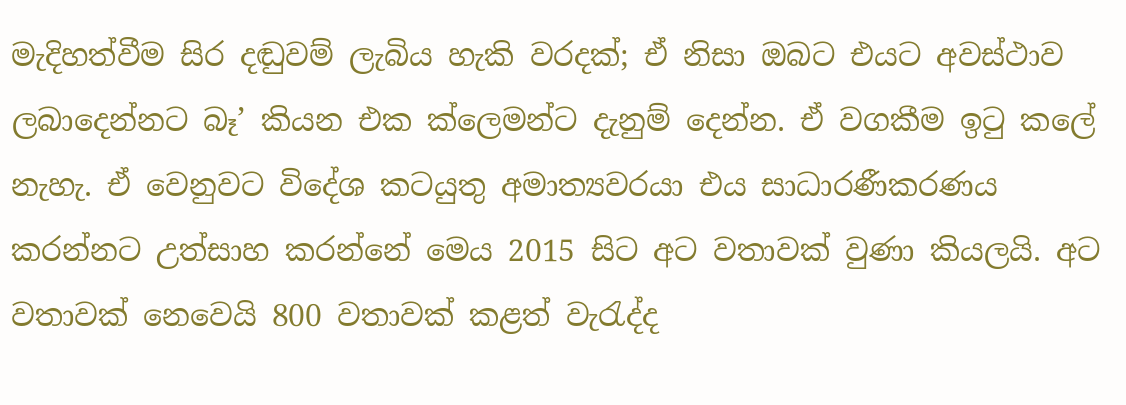මැදිහත්වීම සිර දඬුවම් ලැබිය හැකි වරදක්; ඒ නිසා ඔබට එයට අවස්ථාව ලබාදෙන්නට බෑ’ කියන එක ක්ලෙමන්ට දැනුම් දෙන්න. ඒ වගකීම ඉටු කලේ නැහැ. ඒ වෙනුවට විදේශ කටයුතු අමාත්‍යවරයා එය සාධාරණීකරණය කරන්නට උත්සාහ කරන්නේ මෙය 2015 සිට අට වතාවක් වුණා කියලයි. අට වතාවක් නෙවෙයි 800 වතාවක් කළත් වැරැද්ද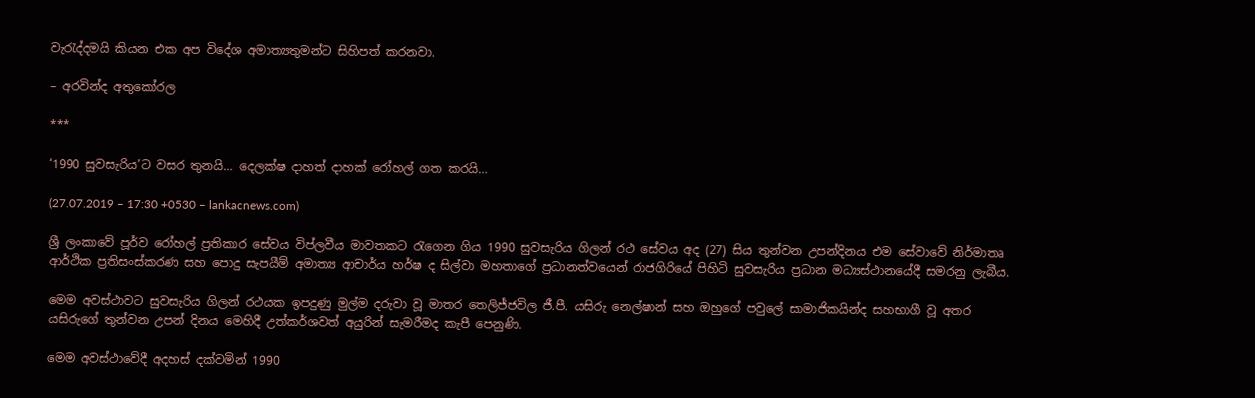වැරැද්දමයි කියන එක අප විදේශ අමාත්‍යතුමන්ට සිහිපත් කරනවා.

– අරවින්ද අතුකෝරල

***

‘1990 සුවසැරිය’ට වසර තුනයි… දෙලක්ෂ දාහත් දාහක් රෝහල් ගත කරයි…

(27.07.2019 – 17:30 +0530 – lankacnews.com)

ශ්‍රී ලංකාවේ පූර්ව රෝහල් ප්‍රතිකාර සේවය විප්ලවීය මාවතකට රැගෙන ගිය 1990 සුවසැරිය ගිලන් රථ සේවය අද (27) සිය තුන්වන උපන්දිනය එම සේවාවේ නිර්මාතෘ ආර්ථික ප්‍රතිසංස්කරණ සහ පොදු සැපයීම් අමාත්‍ය ආචාර්ය හර්ෂ ද සිල්වා මහතාගේ ප්‍රධානත්වයෙන් රාජගිරියේ පිහිටි සුවසැරිය ප්‍රධාන මධ්‍යස්ථානයේදී සමරනු ලැබීය.

මෙම අවස්ථාවට සුවසැරිය ගිලන් රථයක ඉපදුණු මුල්ම දරුවා වූ මාතර තෙලිජ්ජවිල ජී.පී. යසිරු නෙල්ෂාන් සහ ඔහුගේ පවුලේ සාමාජිකයින්ද සහභාගී වූ අතර යසිරුගේ තුන්වන උපන් දිනය මෙහිදී උත්කර්ශවත් අයුරින් සැමරීමද කැපී පෙනුණි.

මෙම අවස්ථාවේදී අදහස් දක්වමින් 1990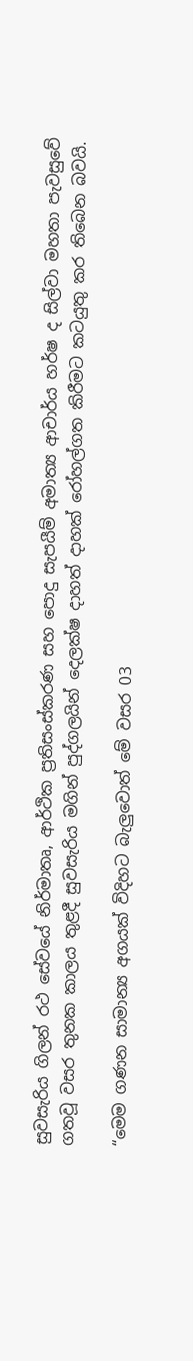සුවසැරිය ගිලන් රථ සේවයේ නිර්මාතෘ, ආර්ථික ප්‍රතිසංස්කරණ සහ පොදු සැපයීම් අමාත්‍ය ආචාර්ය හර්ෂ ද සිල්වා මහතා පැවසුවේ ගතවූ වසර තුනක කාලය තුළදී සුවසැරිය මගින් පුද්ගලයින් දෙලක්ෂ දාහත් දාහක් රෝහල්ගත කිරීමට කටයුතු කර තිබෙන බවයි.

“මෙම ගණන සාමාන්‍ය අගයක් විදිහට බැලුවොත් මේ වසර 03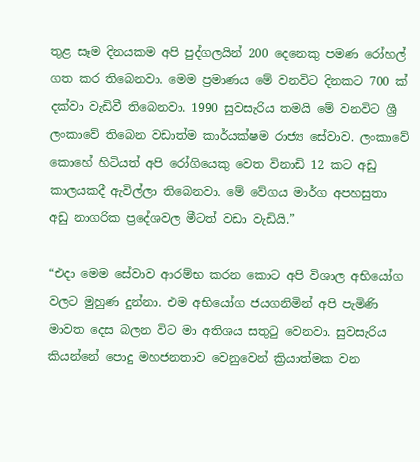තුළ සෑම දිනයකම අපි පුද්ගලයින් 200 දෙනෙකු පමණ රෝහල් ගත කර තිබෙනවා. මෙම ප්‍රමාණය මේ වනවිට දිනකට 700 ක් දක්වා වැඩිවී තිබෙනවා. 1990 සුවසැරිය තමයි මේ වනවිට ශ්‍රී ලංකාවේ තිබෙන වඩාත්ම කාර්යක්ෂම රාජ්‍ය සේවාව. ලංකාවේ කොහේ හිටියත් අපි රෝගියෙකු වෙත විනාඩි 12 කට අඩු කාලයකදී ඇවිල්ලා තිබෙනවා. මේ වේගය මාර්ග අපහසුතා අඩු නාගරික ප්‍රදේශවල මීටත් වඩා වැඩියි.”

“එදා මෙම සේවාව ආරම්භ කරන කොට අපි විශාල අභියෝග වලට මුහුණ දුන්නා. එම අභියෝග ජයගනිමින් අපි පැමිණි මාවත දෙස බලන විට මා අතිශය සතුටු වෙනවා. සුවසැරිය කියන්නේ පොදු මහජනතාව වෙනුවෙන් ක්‍රියාත්මක වන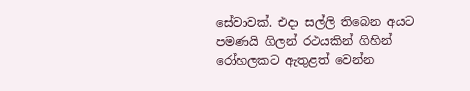සේවාවක්. එදා සල්ලි තිබෙන අයට පමණයි ගිලන් රථයකින් ගිහින් රෝහලකට ඇතුළත් වෙන්න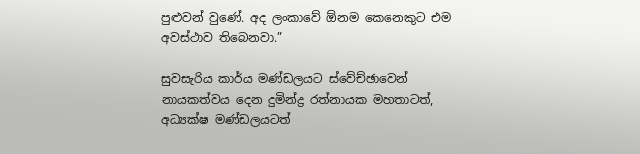පුළුවන් වුණේ. අද ලංකාවේ ඕනම කෙනෙකුට එම අවස්ථාව තිබෙනවා.”

සුවසැරිය කාර්ය මණ්ඩලයට ස්වේච්ඡාවෙන් නායකත්වය දෙන දුමින්ද්‍ර රත්නායක මහතාටත්, අධ්‍යක්ෂ මණ්ඩලයටත්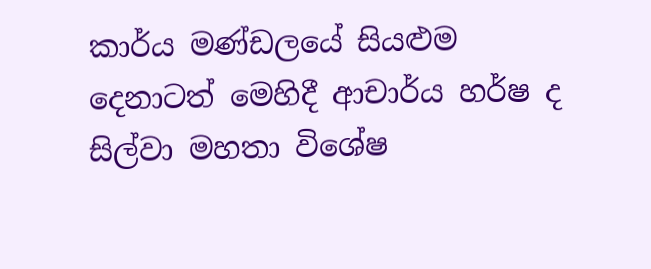කාර්ය මණ්ඩලයේ සියළුම දෙනාටත් මෙහිදී ආචාර්ය හර්ෂ ද සිල්වා මහතා විශේෂ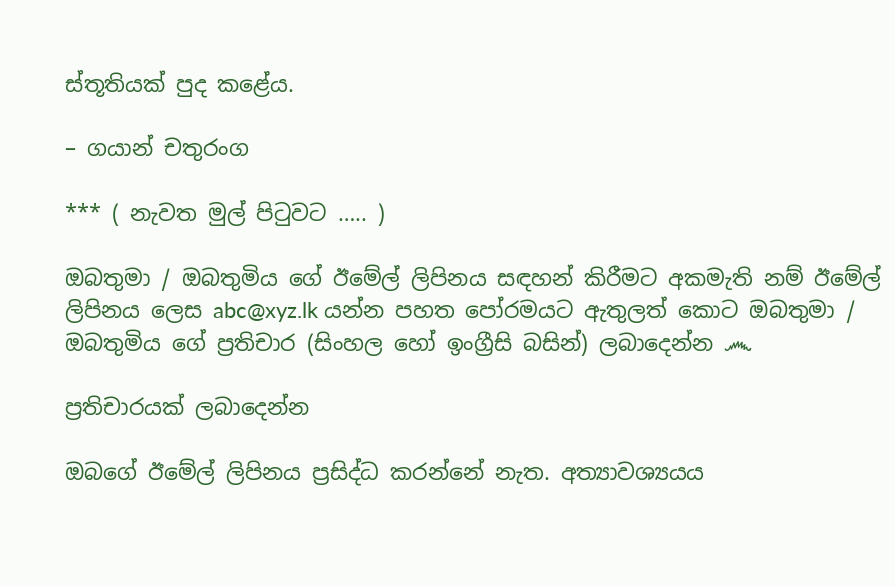ස්තූතියක් පුද කළේය.

– ගයාන් චතුරංග

*** ( නැවත මුල් පිටුවට ….. )

ඔබතුමා / ඔබතුමිය ගේ ඊමේල් ලිපිනය සඳහන් කිරීමට අකමැති නම් ඊමේල් ලිපිනය ලෙස abc@xyz.lk යන්න පහත පෝරමයට ඇතුලත් කොට ඔබතුමා / ඔබතුමිය ගේ ප්‍රතිචාර (සිංහල හෝ ඉංග්‍රීසි බසින්) ලබාදෙන්න ෴

ප්‍රතිචාරයක් ලබාදෙන්න

ඔබගේ ඊමේල් ලිපිනය ප්‍රසිද්ධ කරන්නේ නැත. අත්‍යාවශ්‍යයය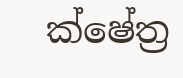ක්ෂේත්‍ර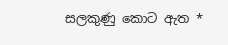සලකුණු කොට ඇත *